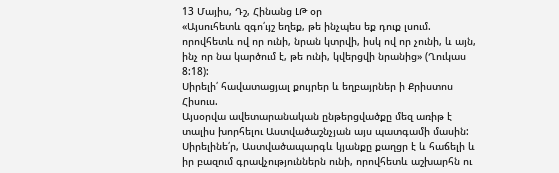13 Մայիս, Դշ, Հինանց ԼԹ օր
«Այսուհետև զգո՛ւյշ եղեք, թե ինչպես եք դուք լսում. որովհետև ով որ ունի, նրան կտրվի, իսկ ով որ չունի, և այն, ինչ որ նա կարծում է, թե ունի, կվերցվի նրանից» (Ղուկաս 8:18):
Սիրելի՛ հավատացյալ քույրեր և եղբայրներ ի Քրիստոս Հիսուս.
Այսօրվա ավետարանական ընթերցվածքը մեզ առիթ է տալիս խորհելու Աստվածաշնչյան այս պատգամի մասին: Սիրելինե՛ր, Աստվածապարգև կյանքը քաղցր է և հաճելի և իր բազում գրավչություններն ունի, որովհետև աշխարհն ու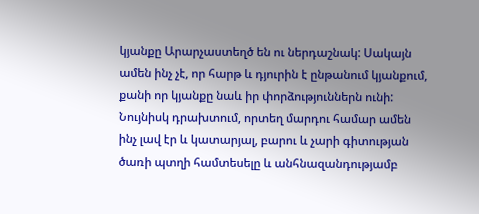կյանքը Արարչաստեղծ են ու ներդաշնակ: Սակայն ամեն ինչ չէ, որ հարթ և դյուրին է ընթանում կյանքում, քանի որ կյանքը նաև իր փորձություններն ունի: Նույնիսկ դրախտում, որտեղ մարդու համար ամեն ինչ լավ էր և կատարյալ, բարու և չարի գիտության ծառի պտղի համտեսելը և անհնազանդությամբ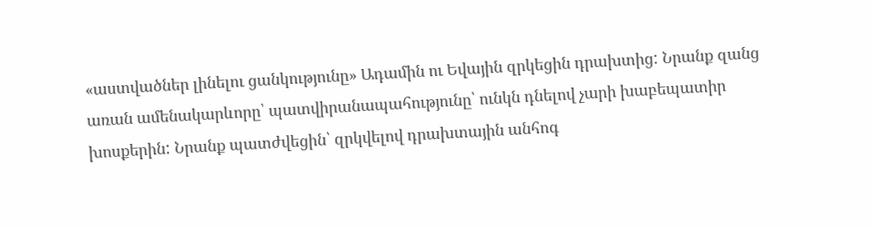«աստվածներ լինելու ցանկությունը» Ադամին ու Եվային զրկեցին դրախտից: Նրանք զանց առան ամենակարևորը՝ պատվիրանապահությունը՝ ունկն դնելով չարի խաբեպատիր խոսքերին: Նրանք պատժվեցին՝ զրկվելով դրախտային անհոգ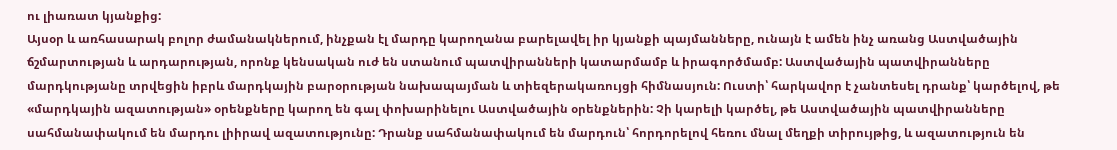ու լիառատ կյանքից:
Այսօր և առհասարակ բոլոր ժամանակներում, ինչքան էլ մարդը կարողանա բարելավել իր կյանքի պայմանները, ունայն է ամեն ինչ առանց Աստվածային ճշմարտության և արդարության, որոնք կենսական ուժ են ստանում պատվիրանների կատարմամբ և իրագործմամբ: Աստվածային պատվիրանները մարդկությանը տրվեցին իբրև մարդկային բարօրության նախապայման և տիեզերակառույցի հիմնասյուն: Ուստի՝ հարկավոր է չանտեսել դրանք՝ կարծելով, թե «մարդկային ազատության» օրենքները կարող են գալ փոխարինելու Աստվածային օրենքներին: Չի կարելի կարծել, թե Աստվածային պատվիրանները սահմանափակում են մարդու լիիրավ ազատությունը: Դրանք սահմանափակում են մարդուն՝ հորդորելով հեռու մնալ մեղքի տիրույթից, և ազատություն են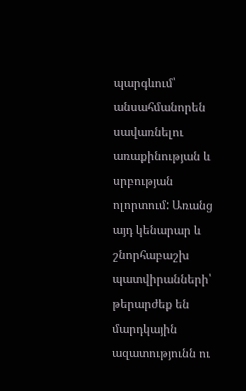պարգևում՝ անսահմանորեն սավառնելու առաքինության և սրբության ոլորտում: Առանց այդ կենարար և շնորհաբաշխ պատվիրանների՝ թերարժեք են մարդկային ազատությունն ու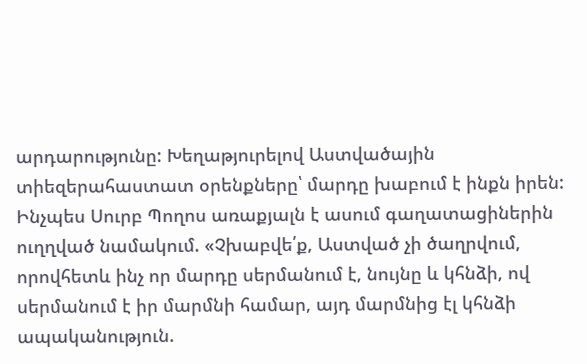արդարությունը: Խեղաթյուրելով Աստվածային տիեզերահաստատ օրենքները՝ մարդը խաբում է ինքն իրեն: Ինչպես Սուրբ Պողոս առաքյալն է ասում գաղատացիներին ուղղված նամակում. «Չխաբվե՛ք, Աստված չի ծաղրվում, որովհետև ինչ որ մարդը սերմանում է, նույնը և կհնձի, ով սերմանում է իր մարմնի համար, այդ մարմնից էլ կհնձի ապականություն.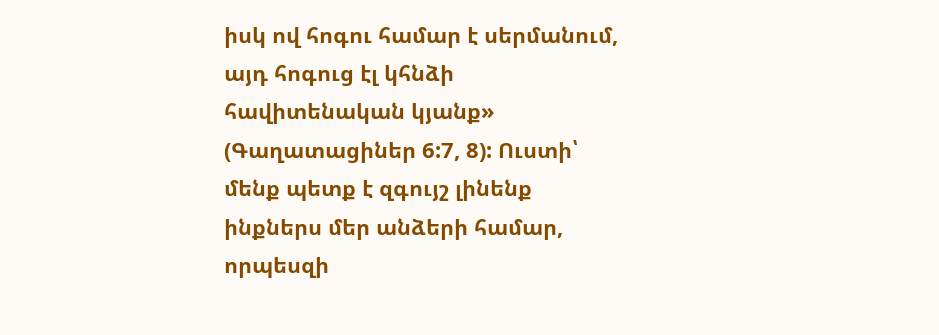իսկ ով հոգու համար է սերմանում, այդ հոգուց էլ կհնձի հավիտենական կյանք» (Գաղատացիներ 6:7, 8): Ուստի՝ մենք պետք է զգույշ լինենք ինքներս մեր անձերի համար, որպեսզի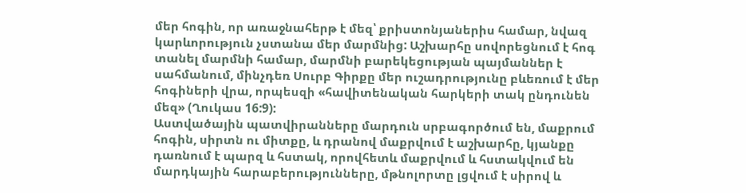մեր հոգին, որ առաջնահերթ է մեզ՝ քրիստոնյաներիս համար, նվազ կարևորություն չստանա մեր մարմնից: Աշխարհը սովորեցնում է հոգ տանել մարմնի համար, մարմնի բարեկեցության պայմաններ է սահմանում, մինչդեռ Սուրբ Գիրքը մեր ուշադրությունը բևեռում է մեր հոգիների վրա, որպեսզի «հավիտենական հարկերի տակ ընդունեն մեզ» (Ղուկաս 16:9):
Աստվածային պատվիրանները մարդուն սրբագործում են, մաքրում հոգին, սիրտն ու միտքը, և դրանով մաքրվում է աշխարհը, կյանքը դառնում է պարզ և հստակ, որովհետև մաքրվում և հստակվում են մարդկային հարաբերությունները, մթնոլորտը լցվում է սիրով և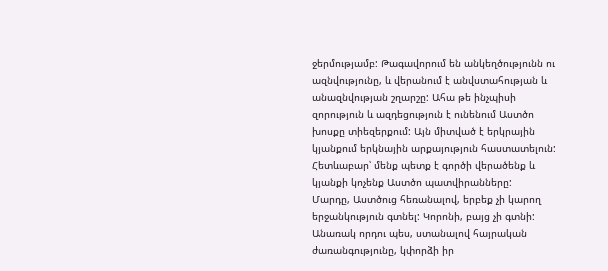ջերմությամբ: Թագավորում են անկեղծությունն ու ազնվությունը, և վերանում է անվստահության և անազնվության շղարշը: Ահա թե ինչպիսի զորություն և ազդեցություն է ունենում Աստծո խոսքը տիեզերքում: Այն միտված է երկրային կյանքում երկնային արքայություն հաստատելուն: Հետևաբար՝ մենք պետք է գործի վերածենք և կյանքի կոչենք Աստծո պատվիրանները:
Մարդը, Աստծուց հեռանալով, երբեք չի կարող երջանկություն գտնել: Կորոնի, բայց չի գտնի: Անառակ որդու պես, ստանալով հայրական ժառանգությունը, կփորձի իր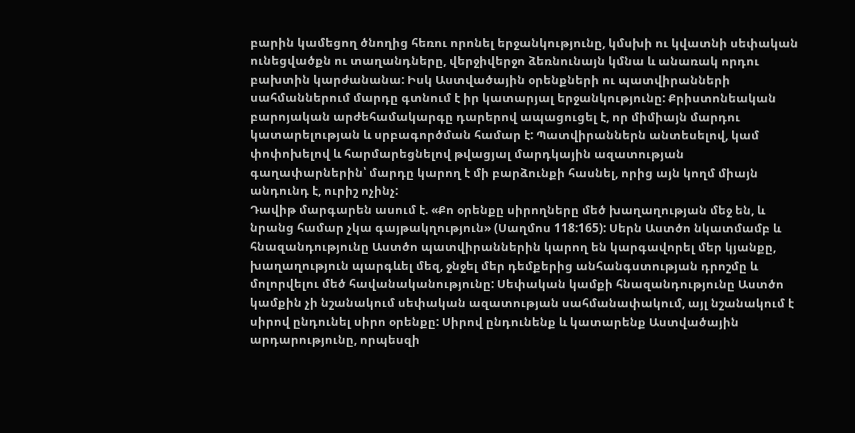բարին կամեցող ծնողից հեռու որոնել երջանկությունը, կմսխի ու կվատնի սեփական ունեցվածքն ու տաղանդները, վերջիվերջո ձեռնունայն կմնա և անառակ որդու բախտին կարժանանա: Իսկ Աստվածային օրենքների ու պատվիրանների սահմաններում մարդը գտնում է իր կատարյալ երջանկությունը: Քրիստոնեական բարոյական արժեհամակարգը դարերով ապացուցել է, որ միմիայն մարդու կատարելության և սրբագործման համար է: Պատվիրաններն անտեսելով, կամ փոփոխելով և հարմարեցնելով թվացյալ մարդկային ազատության գաղափարներին՝ մարդը կարող է մի բարձունքի հասնել, որից այն կողմ միայն անդունդ է, ուրիշ ոչինչ:
Դավիթ մարգարեն ասում է. «Քո օրենքը սիրողները մեծ խաղաղության մեջ են, և նրանց համար չկա գայթակղություն» (Սաղմոս 118:165): Սերն Աստծո նկատմամբ և հնազանդությունը Աստծո պատվիրաններին կարող են կարգավորել մեր կյանքը, խաղաղություն պարգևել մեզ, ջնջել մեր դեմքերից անհանգստության դրոշմը և մոլորվելու մեծ հավանականությունը: Սեփական կամքի հնազանդությունը Աստծո կամքին չի նշանակում սեփական ազատության սահմանափակում, այլ նշանակում է սիրով ընդունել սիրո օրենքը: Սիրով ընդունենք և կատարենք Աստվածային արդարությունը, որպեսզի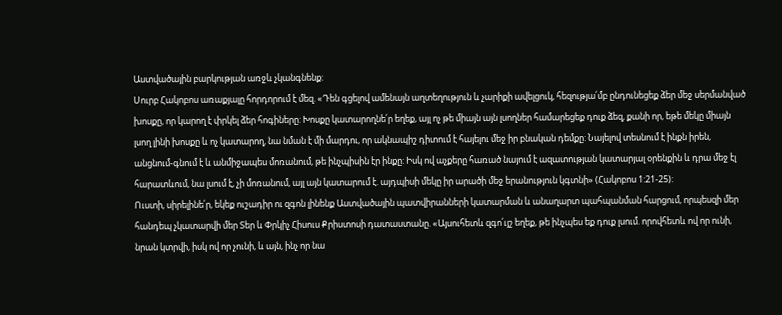Աստվածային բարկության առջև չկանգնենք:
Սուրբ Հակոբոս առաքյալը հորդորում է մեզ. «Դեն գցելով ամենայն աղտեղություն և չարիքի ավելցուկ, հեզությա՛մբ ընդունեցեք ձեր մեջ սերմանված խոսքը, որ կարող է փրկել ձեր հոգիները: Խոսքը կատարողնե՛ր եղեք, այլ ոչ թե միայն այն լսողներ համարեցեք դուք ձեզ, քանի որ, եթե մեկը միայն լսող լինի խոսքը և ոչ կատարող, նա նման է մի մարդու, որ ակնապիշ դիտում է հայելու մեջ իր բնական դեմքը: Նայելով տեսնում է ինքն իրեն, անցնում-գնում է և անմիջապես մոռանում, թե ինչպիսին էր ինքը: Իսկ ով աչքերը հառած նայում է ազատության կատարյալ օրենքին և դրա մեջ էլ հարատևում, նա լսում է, չի մոռանում, այլ այն կատարում է. այդպիսի մեկը իր արածի մեջ երանություն կգտնի» (Հակոբոս 1:21-25):
Ուստի, սիրելինե՛ր, եկեք ուշադիր ու զգոն լինենք Աստվածային պատվիրանների կատարման և անաղարտ պահպանման հարցում, որպեսզի մեր հանդեպ չկատարվի մեր Տեր և Փրկիչ Հիսուս Քրիստոսի դատաստանը. «Այսուհետև զգո՛ւյշ եղեք, թե ինչպես եք դուք լսում. որովհետև ով որ ունի, նրան կտրվի, իսկ ով որ չունի, և այն, ինչ որ նա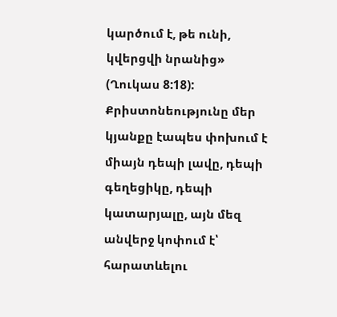կարծում է, թե ունի, կվերցվի նրանից» (Ղուկաս 8:18): Քրիստոնեությունը մեր կյանքը էապես փոխում է միայն դեպի լավը, դեպի գեղեցիկը, դեպի կատարյալը, այն մեզ անվերջ կոփում է՝ հարատևելու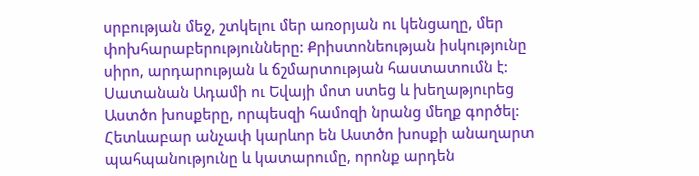սրբության մեջ, շտկելու մեր առօրյան ու կենցաղը, մեր փոխհարաբերությունները: Քրիստոնեության իսկությունը սիրո, արդարության և ճշմարտության հաստատումն է: Սատանան Ադամի ու Եվայի մոտ ստեց և խեղաթյուրեց Աստծո խոսքերը, որպեսզի համոզի նրանց մեղք գործել: Հետևաբար անչափ կարևոր են Աստծո խոսքի անաղարտ պահպանությունը և կատարումը, որոնք արդեն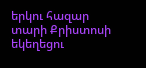երկու հազար տարի Քրիստոսի եկեղեցու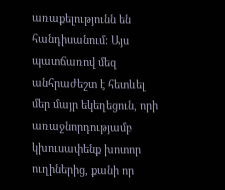առաքելությունն են հանդիսանում: Այս պատճառով մեզ անհրաժեշտ է հետևել մեր մայր եկեղեցուն, որի առաջնորդությամբ կխուսափենք խոտոր ուղիներից, քանի որ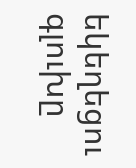եկեղեցու գլուխը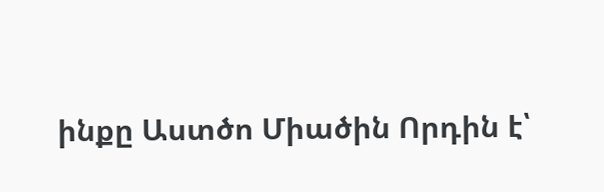ինքը Աստծո Միածին Որդին է՝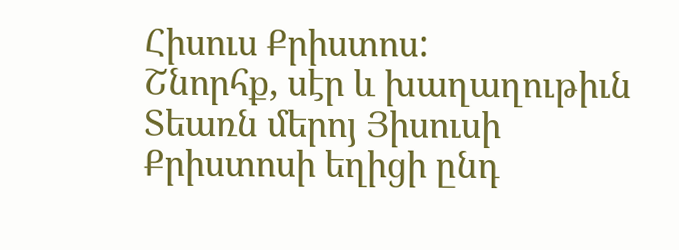Հիսուս Քրիստոս:
Շնորհք, սէր և խաղաղութիւն Տեառն մերոյ Յիսուսի Քրիստոսի եղիցի ընդ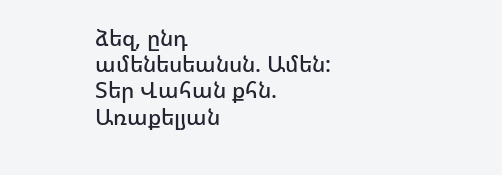ձեզ, ընդ ամենեսեանսն. Ամեն:
Տեր Վահան քհն. Առաքելյան